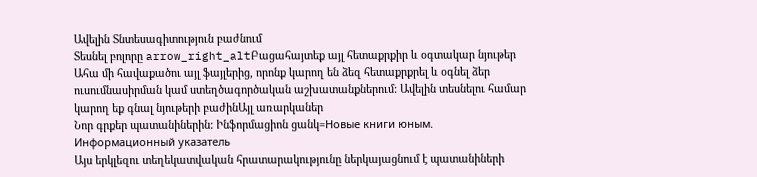Ավելին Տնտեսագիտություն բաժնում
Տեսնել բոլորը arrow_right_altԲացահայտեք այլ հետաքրքիր և օգտակար նյութեր
Ահա մի հավաքածու այլ ֆայլերից, որոնք կարող են ձեզ հետաքրքրել և օգնել ձեր ուսումնասիրման կամ ստեղծագործական աշխատանքներում: Ավելին տեսնելու համար կարող եք գնալ նյութերի բաժինԱյլ առարկաներ
Նոր գրքեր պատանիներին: Ինֆորմացիոն ցանկ=Новые книги юным. Информационный указатель
Այս երկլեզու տեղեկատվական հրատարակությունը ներկայացնում է պատանիների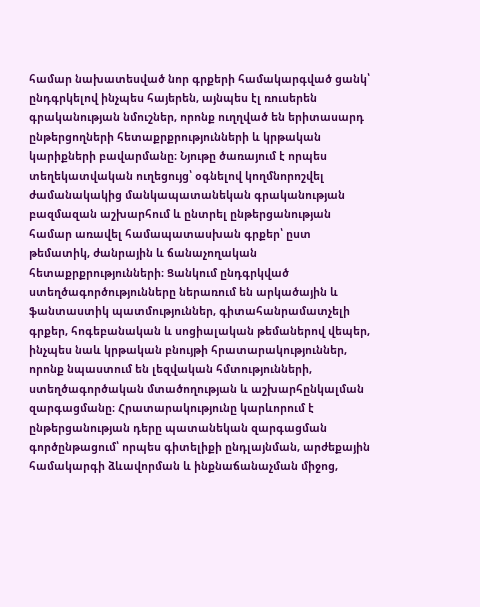համար նախատեսված նոր գրքերի համակարգված ցանկ՝ ընդգրկելով ինչպես հայերեն, այնպես էլ ռուսերեն գրականության նմուշներ, որոնք ուղղված են երիտասարդ ընթերցողների հետաքրքրությունների և կրթական կարիքների բավարմանը։ Նյութը ծառայում է որպես տեղեկատվական ուղեցույց՝ օգնելով կողմնորոշվել ժամանակակից մանկապատանեկան գրականության բազմազան աշխարհում և ընտրել ընթերցանության համար առավել համապատասխան գրքեր՝ ըստ թեմատիկ, ժանրային և ճանաչողական հետաքրքրությունների։ Ցանկում ընդգրկված ստեղծագործությունները ներառում են արկածային և ֆանտաստիկ պատմություններ, գիտահանրամատչելի գրքեր, հոգեբանական և սոցիալական թեմաներով վեպեր, ինչպես նաև կրթական բնույթի հրատարակություններ, որոնք նպաստում են լեզվական հմտությունների, ստեղծագործական մտածողության և աշխարհընկալման զարգացմանը։ Հրատարակությունը կարևորում է ընթերցանության դերը պատանեկան զարգացման գործընթացում՝ որպես գիտելիքի ընդլայնման, արժեքային համակարգի ձևավորման և ինքնաճանաչման միջոց,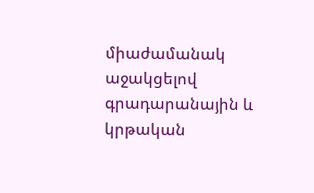միաժամանակ աջակցելով գրադարանային և կրթական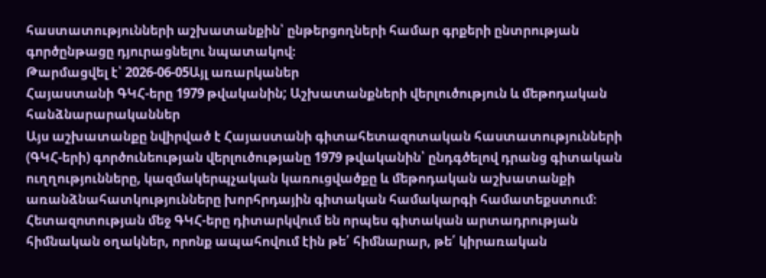հաստատությունների աշխատանքին՝ ընթերցողների համար գրքերի ընտրության գործընթացը դյուրացնելու նպատակով։
Թարմացվել է՝ 2026-06-05Այլ առարկաներ
Հայաստանի ԳԿՀ-երը 1979 թվականին; Աշխատանքների վերլուծություն և մեթոդական հանձնարարականներ
Այս աշխատանքը նվիրված է Հայաստանի գիտահետազոտական հաստատությունների (ԳԿՀ-երի) գործունեության վերլուծությանը 1979 թվականին՝ ընդգծելով դրանց գիտական ուղղությունները, կազմակերպչական կառուցվածքը և մեթոդական աշխատանքի առանձնահատկությունները խորհրդային գիտական համակարգի համատեքստում։ Հետազոտության մեջ ԳԿՀ-երը դիտարկվում են որպես գիտական արտադրության հիմնական օղակներ, որոնք ապահովում էին թե՛ հիմնարար, թե՛ կիրառական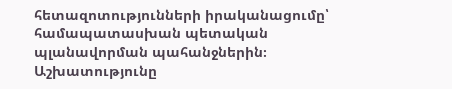հետազոտությունների իրականացումը՝ համապատասխան պետական պլանավորման պահանջներին։ Աշխատությունը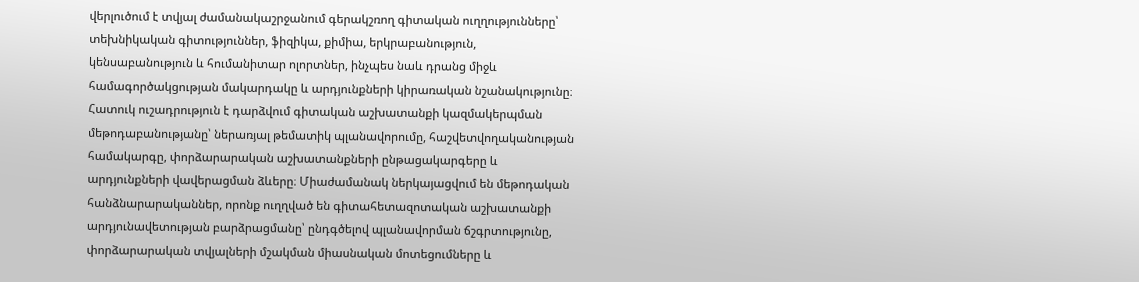վերլուծում է տվյալ ժամանակաշրջանում գերակշռող գիտական ուղղությունները՝ տեխնիկական գիտություններ, ֆիզիկա, քիմիա, երկրաբանություն, կենսաբանություն և հումանիտար ոլորտներ, ինչպես նաև դրանց միջև համագործակցության մակարդակը և արդյունքների կիրառական նշանակությունը։ Հատուկ ուշադրություն է դարձվում գիտական աշխատանքի կազմակերպման մեթոդաբանությանը՝ ներառյալ թեմատիկ պլանավորումը, հաշվետվողականության համակարգը, փորձարարական աշխատանքների ընթացակարգերը և արդյունքների վավերացման ձևերը։ Միաժամանակ ներկայացվում են մեթոդական հանձնարարականներ, որոնք ուղղված են գիտահետազոտական աշխատանքի արդյունավետության բարձրացմանը՝ ընդգծելով պլանավորման ճշգրտությունը, փորձարարական տվյալների մշակման միասնական մոտեցումները և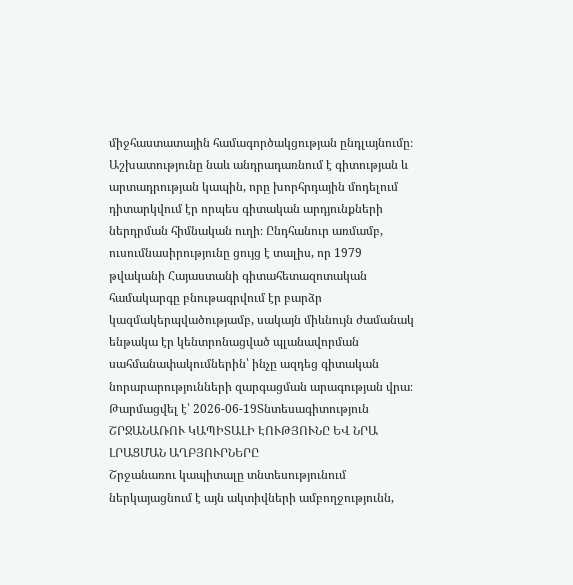միջհաստատային համագործակցության ընդլայնումը։ Աշխատությունը նաև անդրադառնում է գիտության և արտադրության կապին, որը խորհրդային մոդելում դիտարկվում էր որպես գիտական արդյունքների ներդրման հիմնական ուղի։ Ընդհանուր առմամբ, ուսումնասիրությունը ցույց է տալիս, որ 1979 թվականի Հայաստանի գիտահետազոտական համակարգը բնութագրվում էր բարձր կազմակերպվածությամբ, սակայն միևնույն ժամանակ ենթակա էր կենտրոնացված պլանավորման սահմանափակումներին՝ ինչը ազդեց գիտական նորարարությունների զարգացման արագության վրա։
Թարմացվել է՝ 2026-06-19Տնտեսագիտություն
ՇՐՋԱՆԱՌՈՒ ԿԱՊԻՏԱԼԻ ԷՈՒԹՅՈՒՆԸ ԵՎ ՆՐԱ ԼՐԱՑՄԱՆ ԱՂԲՅՈՒՐՆԵՐԸ
Շրջանառու կապիտալը տնտեսությունում ներկայացնում է այն ակտիվների ամբողջությունն,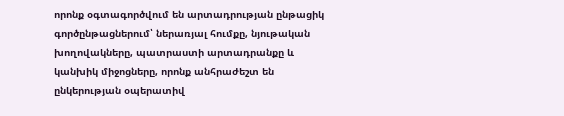որոնք օգտագործվում են արտադրության ընթացիկ գործընթացներում՝ ներառյալ հումքը, նյութական խողովակները, պատրաստի արտադրանքը և կանխիկ միջոցները, որոնք անհրաժեշտ են ընկերության օպերատիվ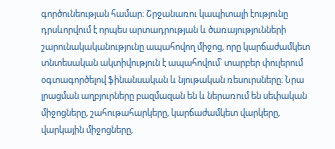գործունեության համար։ Շրջանառու կապիտալի էությունը դրսևորվում է որպես արտադրության և ծառայությունների շարունակականությունը ապահովող միջոց, որը կարճաժամկետ տնտեսական ակտիվություն է ապահովում՝ տարբեր փուլերում օգտագործելով ֆինանսական և նյութական ռեսուրսները։ Նրա լրացման աղբյուրները բազմազան են և ներառում են սեփական միջոցները, շահութահարկերը, կարճաժամկետ վարկերը, վարկային միջոցները,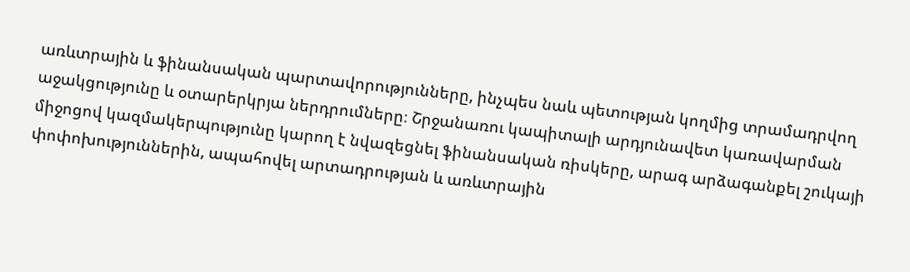առևտրային և ֆինանսական պարտավորությունները, ինչպես նաև պետության կողմից տրամադրվող աջակցությունը և օտարերկրյա ներդրումները։ Շրջանառու կապիտալի արդյունավետ կառավարման միջոցով կազմակերպությունը կարող է նվազեցնել ֆինանսական ռիսկերը, արագ արձագանքել շուկայի փոփոխություններին, ապահովել արտադրության և առևտրային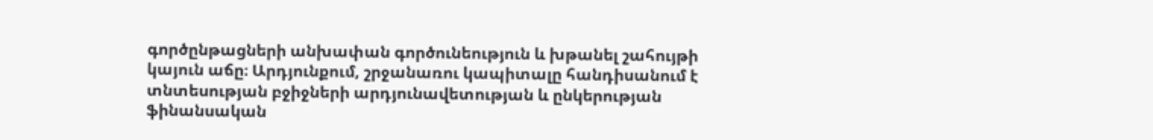գործընթացների անխափան գործունեություն և խթանել շահույթի կայուն աճը։ Արդյունքում, շրջանառու կապիտալը հանդիսանում է տնտեսության բջիջների արդյունավետության և ընկերության ֆինանսական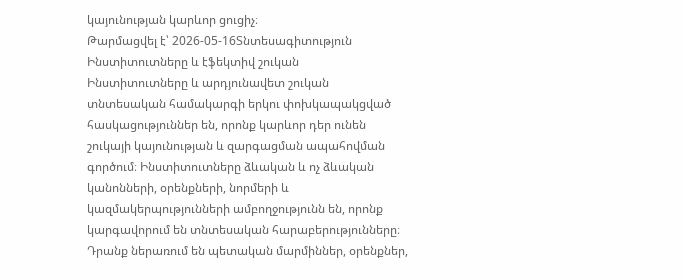կայունության կարևոր ցուցիչ։
Թարմացվել է՝ 2026-05-16Տնտեսագիտություն
Ինստիտուտները և էֆեկտիվ շուկան
Ինստիտուտները և արդյունավետ շուկան տնտեսական համակարգի երկու փոխկապակցված հասկացություններ են, որոնք կարևոր դեր ունեն շուկայի կայունության և զարգացման ապահովման գործում։ Ինստիտուտները ձևական և ոչ ձևական կանոնների, օրենքների, նորմերի և կազմակերպությունների ամբողջությունն են, որոնք կարգավորում են տնտեսական հարաբերությունները։ Դրանք ներառում են պետական մարմիններ, օրենքներ,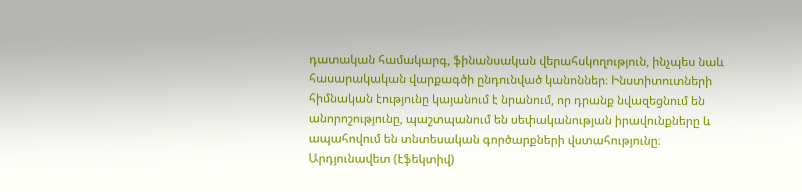դատական համակարգ, ֆինանսական վերահսկողություն, ինչպես նաև հասարակական վարքագծի ընդունված կանոններ։ Ինստիտուտների հիմնական էությունը կայանում է նրանում, որ դրանք նվազեցնում են անորոշությունը, պաշտպանում են սեփականության իրավունքները և ապահովում են տնտեսական գործարքների վստահությունը։ Արդյունավետ (էֆեկտիվ)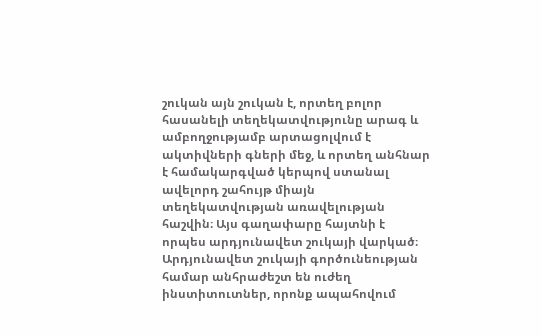շուկան այն շուկան է, որտեղ բոլոր հասանելի տեղեկատվությունը արագ և ամբողջությամբ արտացոլվում է ակտիվների գների մեջ, և որտեղ անհնար է համակարգված կերպով ստանալ ավելորդ շահույթ միայն տեղեկատվության առավելության հաշվին։ Այս գաղափարը հայտնի է որպես արդյունավետ շուկայի վարկած։ Արդյունավետ շուկայի գործունեության համար անհրաժեշտ են ուժեղ ինստիտուտներ, որոնք ապահովում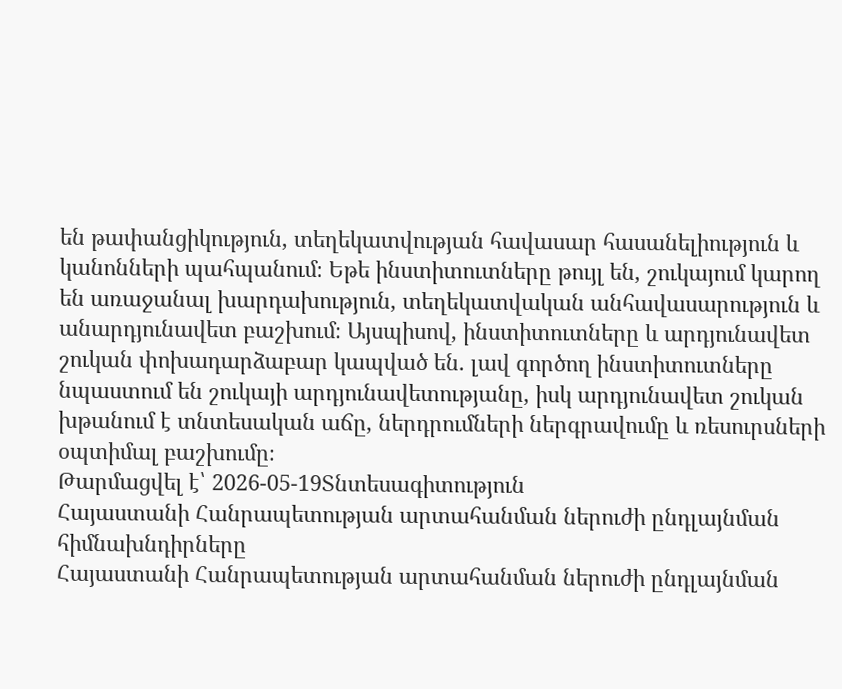են թափանցիկություն, տեղեկատվության հավասար հասանելիություն և կանոնների պահպանում։ Եթե ինստիտուտները թույլ են, շուկայում կարող են առաջանալ խարդախություն, տեղեկատվական անհավասարություն և անարդյունավետ բաշխում։ Այսպիսով, ինստիտուտները և արդյունավետ շուկան փոխադարձաբար կապված են․ լավ գործող ինստիտուտները նպաստում են շուկայի արդյունավետությանը, իսկ արդյունավետ շուկան խթանում է տնտեսական աճը, ներդրումների ներգրավումը և ռեսուրսների օպտիմալ բաշխումը։
Թարմացվել է՝ 2026-05-19Տնտեսագիտություն
Հայաստանի Հանրապետության արտահանման ներուժի ընդլայնման հիմնախնդիրները
Հայաստանի Հանրապետության արտահանման ներուժի ընդլայնման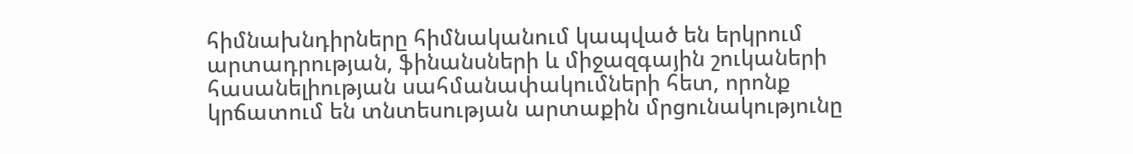հիմնախնդիրները հիմնականում կապված են երկրում արտադրության, ֆինանսների և միջազգային շուկաների հասանելիության սահմանափակումների հետ, որոնք կրճատում են տնտեսության արտաքին մրցունակությունը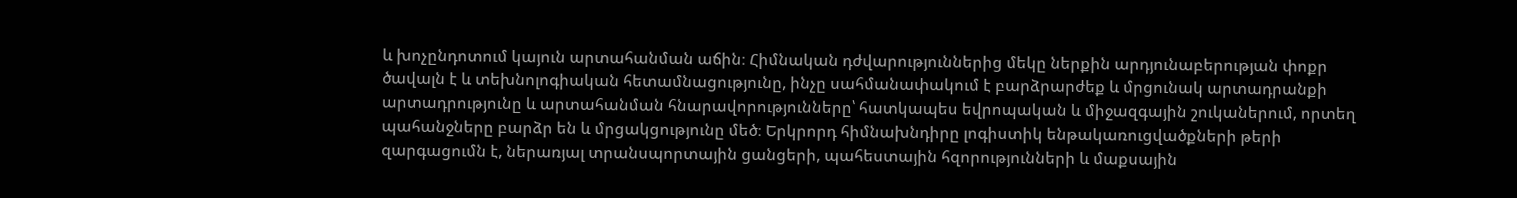և խոչընդոտում կայուն արտահանման աճին։ Հիմնական դժվարություններից մեկը ներքին արդյունաբերության փոքր ծավալն է և տեխնոլոգիական հետամնացությունը, ինչը սահմանափակում է բարձրարժեք և մրցունակ արտադրանքի արտադրությունը և արտահանման հնարավորությունները՝ հատկապես եվրոպական և միջազգային շուկաներում, որտեղ պահանջները բարձր են և մրցակցությունը մեծ։ Երկրորդ հիմնախնդիրը լոգիստիկ ենթակառուցվածքների թերի զարգացումն է, ներառյալ տրանսպորտային ցանցերի, պահեստային հզորությունների և մաքսային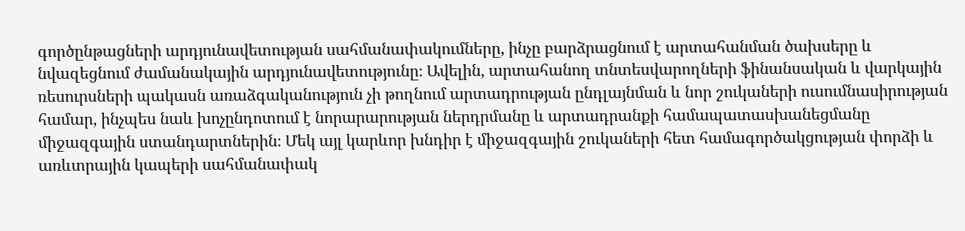գործընթացների արդյունավետության սահմանափակումները, ինչը բարձրացնում է արտահանման ծախսերը և նվազեցնում ժամանակային արդյունավետությունը։ Ավելին, արտահանող տնտեսվարողների ֆինանսական և վարկային ռեսուրսների պակասն առաձգականություն չի թողնում արտադրության ընդլայնման և նոր շուկաների ուսումնասիրության համար, ինչպես նաև խոչընդոտում է նորարարության ներդրմանը և արտադրանքի համապատասխանեցմանը միջազգային ստանդարտներին։ Մեկ այլ կարևոր խնդիր է միջազգային շուկաների հետ համագործակցության փորձի և առևտրային կապերի սահմանափակ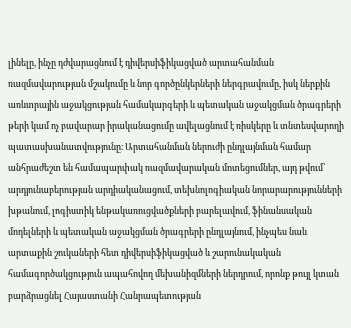լինելը, ինչը դժվարացնում է դիվերսիֆիկացված արտահանման ռազմավարության մշակումը և նոր գործընկերների ներգրավումը, իսկ ներքին առևտրային աջակցության համակարգերի և պետական աջակցման ծրագրերի թերի կամ ոչ բավարար իրականացումը ավելացնում է ռիսկերը և տնտեսվարողի պատասխանատվությունը։ Արտահանման ներուժի ընդլայնման համար անհրաժեշտ են համապարփակ ռազմավարական մոտեցումներ, այդ թվում՝ արդյունաբերության արդիականացում, տեխնոլոգիական նորարարությունների խթանում, լոգիստիկ ենթակառուցվածքների բարելավում, ֆինանսական մոդելների և պետական աջակցման ծրագրերի ընդլայնում, ինչպես նաև արտաքին շուկաների հետ դիվերսիֆիկացված և շարունակական համագործակցություն ապահովող մեխանիզմների ներդրում, որոնք թույլ կտան բարձրացնել Հայաստանի Հանրապետության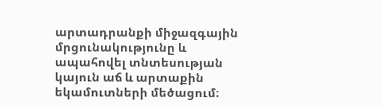արտադրանքի միջազգային մրցունակությունը և ապահովել տնտեսության կայուն աճ և արտաքին եկամուտների մեծացում։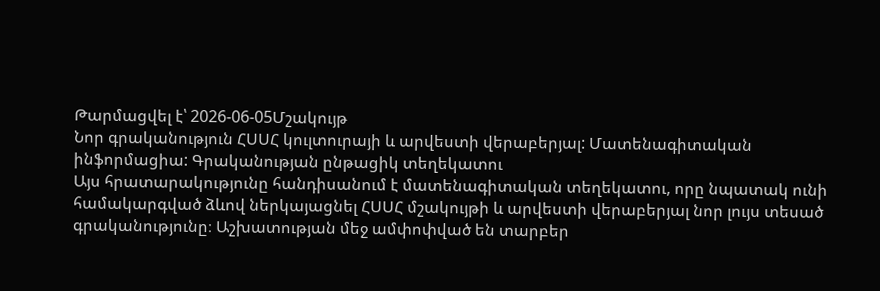Թարմացվել է՝ 2026-06-05Մշակույթ
Նոր գրականություն ՀՍՍՀ կուլտուրայի և արվեստի վերաբերյալ: Մատենագիտական ինֆորմացիա: Գրականության ընթացիկ տեղեկատու
Այս հրատարակությունը հանդիսանում է մատենագիտական տեղեկատու, որը նպատակ ունի համակարգված ձևով ներկայացնել ՀՍՍՀ մշակույթի և արվեստի վերաբերյալ նոր լույս տեսած գրականությունը։ Աշխատության մեջ ամփոփված են տարբեր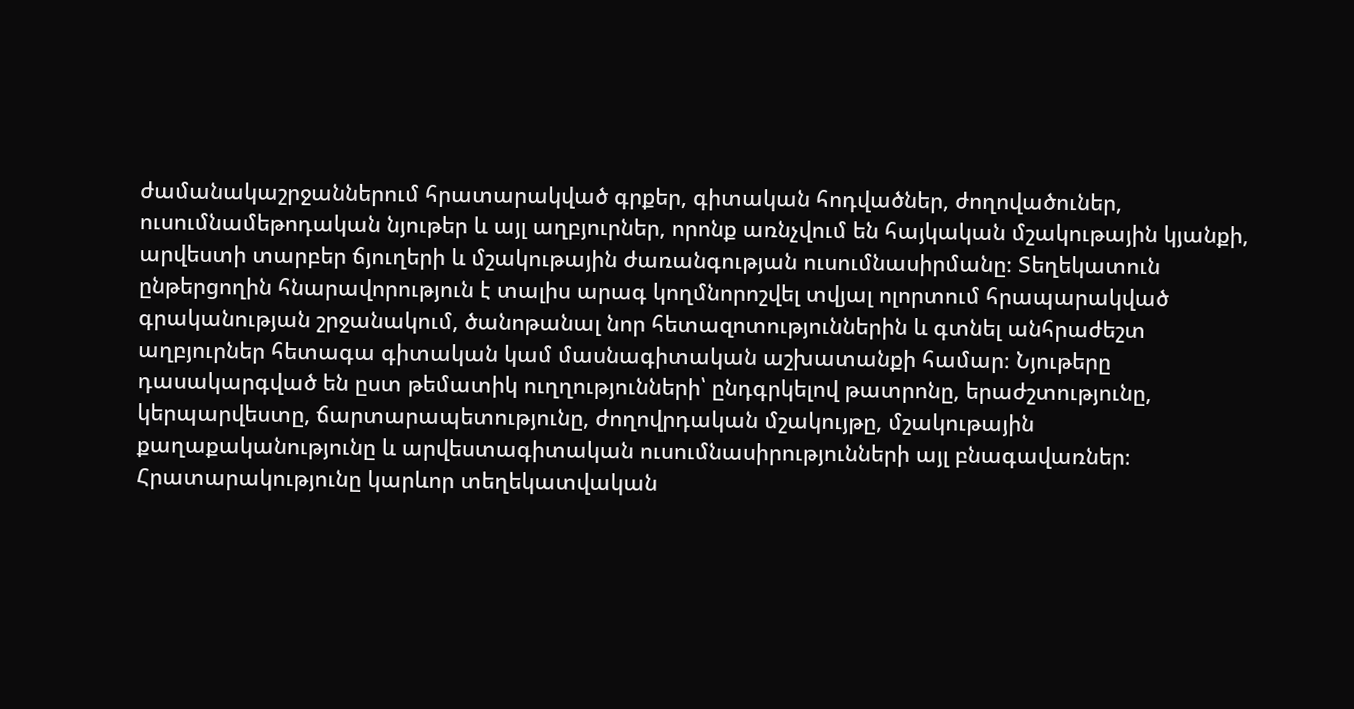ժամանակաշրջաններում հրատարակված գրքեր, գիտական հոդվածներ, ժողովածուներ, ուսումնամեթոդական նյութեր և այլ աղբյուրներ, որոնք առնչվում են հայկական մշակութային կյանքի, արվեստի տարբեր ճյուղերի և մշակութային ժառանգության ուսումնասիրմանը։ Տեղեկատուն ընթերցողին հնարավորություն է տալիս արագ կողմնորոշվել տվյալ ոլորտում հրապարակված գրականության շրջանակում, ծանոթանալ նոր հետազոտություններին և գտնել անհրաժեշտ աղբյուրներ հետագա գիտական կամ մասնագիտական աշխատանքի համար։ Նյութերը դասակարգված են ըստ թեմատիկ ուղղությունների՝ ընդգրկելով թատրոնը, երաժշտությունը, կերպարվեստը, ճարտարապետությունը, ժողովրդական մշակույթը, մշակութային քաղաքականությունը և արվեստագիտական ուսումնասիրությունների այլ բնագավառներ։ Հրատարակությունը կարևոր տեղեկատվական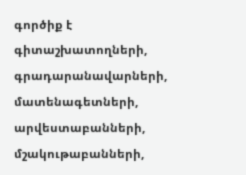գործիք է գիտաշխատողների, գրադարանավարների, մատենագետների, արվեստաբանների, մշակութաբանների,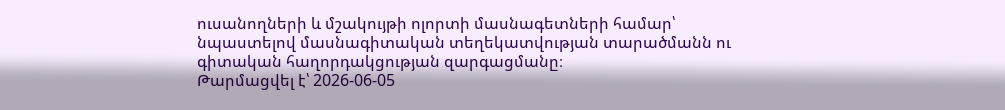ուսանողների և մշակույթի ոլորտի մասնագետների համար՝ նպաստելով մասնագիտական տեղեկատվության տարածմանն ու գիտական հաղորդակցության զարգացմանը։
Թարմացվել է՝ 2026-06-05